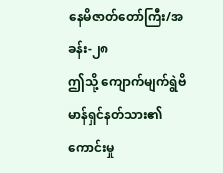နေမိဇာတ်တော်ကြီး/အခန်း-၂၈
ဤသို့ ကျောက်မျက်ရွဲဗိမာန်ရှင်နတ်သား၏ ကောင်းမှု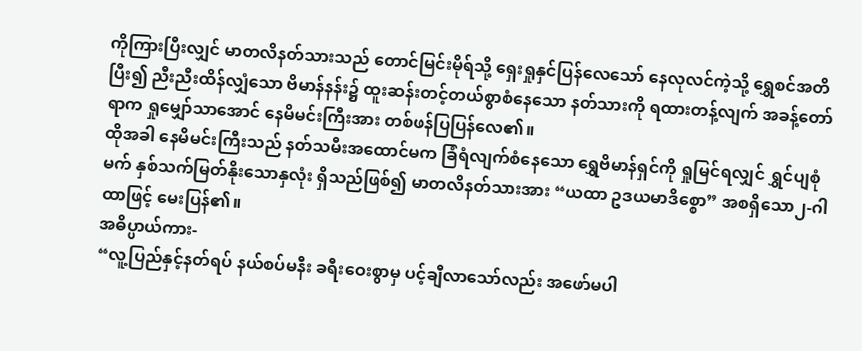ကိုကြားပြီးလျှင် မာတလိနတ်သားသည် တောင်မြင်းမိုရ်သို့ ရှေးရှုနှင်ပြန်လေသော် နေလုလင်ကဲ့သို့ ရွှေစင်အတိပြီး၍ ညီးညီးထိန်လျှံသော ဗိမာန်နန်း၌ ထူးဆန်းတင့်တယ်စွာစံနေသော နတ်သားကို ရထားတန့်လျက် အခန့်တော်ရာက ရှုမျှော်သာအောင် နေမိမင်းကြီးအား တစ်ဖန်ပြပြန်လေ၏။
ထိုအခါ နေမိမင်းကြီးသည် နတ်သမီးအထောင်မက ခြံရံလျက်စံနေသော ရွှေဗိမာန်ရှင်ကို ရှုမြင်ရလျှင် ရွှင်ပျစုံမက် နှစ်သက်မြတ်နိုးသောနှလုံး ရှိသည်ဖြစ်၍ မာတလိနတ်သားအား “ယထာ ဥဒယမာဒိစ္စော” အစရှိသော၂-ဂါထာဖြင့် မေးပြန်၏။
အဓိပ္ပာယ်ကား-
“လူ့ပြည်နှင့်နတ်ရပ် နယ်စပ်မနီး ခရီးဝေးစွာမှ ပင့်ချီလာသော်လည်း အဖော်မပါ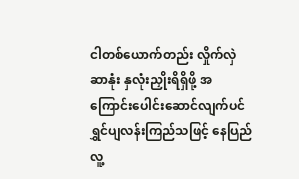ငါတစ်ယောက်တည်း လှိုက်လှဲဆာနုံး နှလုံးညှိုးရိရှိဖို့ အကြောင်းပေါင်းဆောင်လျက်ပင် ရွှင်ပျလန်းကြည်သဖြင့် နေပြည်လူ့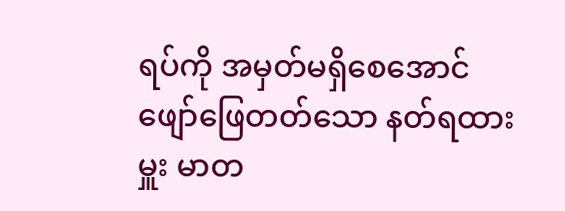ရပ်ကို အမှတ်မရှိစေအောင် ဖျော်ဖြေတတ်သော နတ်ရထားမှူး မာတ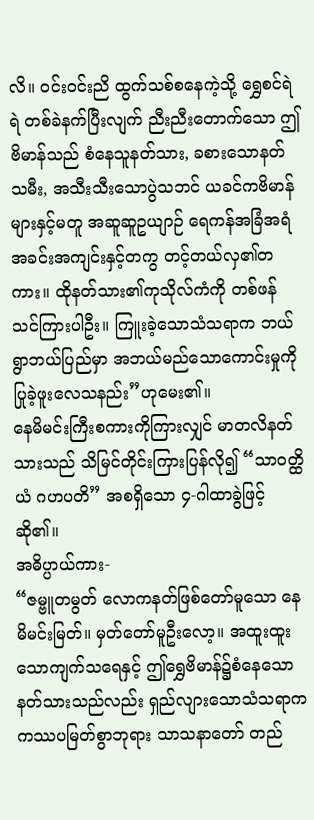လိ။ ဝင်းဝင်းညိ ထွက်သစ်စနေကဲ့သို့ ရွှေစင်ရဲရဲ တစ်ခဲနက်ပြီးလျက် ညီးညီးတောက်သော ဤဗိမာန်သည် စံနေသူနတ်သား, ခစားသောနတ်သမီး, အသီးသီးသောပွဲသဘင် ယခင်ကဗိမာန်များနှင့်မတူ အဆူဆူဥယျာဉ် ရေကန်အခြံအရံ အခင်းအကျင်းနှင့်တကွ တင့်တယ်လှ၏တကား။ ထိုနတ်သား၏ကုသိုလ်ကံကို တစ်ဖန် သင်ကြားပါဦး။ ကြူးခဲ့သောသံသရာက ဘယ်ရွာဘယ်ပြည်မှာ အဘယ်မည်သောကောင်းမှုကို ပြုခဲ့ဖူးလေသနည်း”ဟုမေး၏။
နေမိမင်းကြီးစကားကိုကြားလျှင် မာတလိနတ်သားသည် သိမြင်တိုင်းကြားပြန်လို၍ “သာဝတ္ထိယံ ဂဟပတိ” အစရှိသော ၄-ဂါထာခွဲဖြင့် ဆို၏။
အဓိပ္ပာယ်ကား-
“ဇမ္ဗူတမွတ် လောကနတ်ဖြစ်တော်မူသော နေမိမင်းမြတ်။ မှတ်တော်မူဦးလော့။ အထူးထူးသောကျက်သရေနှင့် ဤရွှေဗိမာန်၌စံနေသော နတ်သားသည်လည်း ရှည်လျားသောသံသရာက ကဿပမြတ်စွာဘုရား သာသနာတော် တည်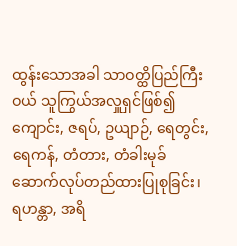ထွန်းသောအခါ သာဝတ္ထိပြည်ကြီးဝယ် သူကြွယ်အလှူရှင်ဖြစ်၍ ကျောင်း, ဇရပ်, ဥယျာဉ်, ရေတွင်း, ရေကန်, တံတား, တံခါးမုခ် ဆောက်လုပ်တည်ထားပြုစုခြင်း၊ ရဟန္တာ, အရိ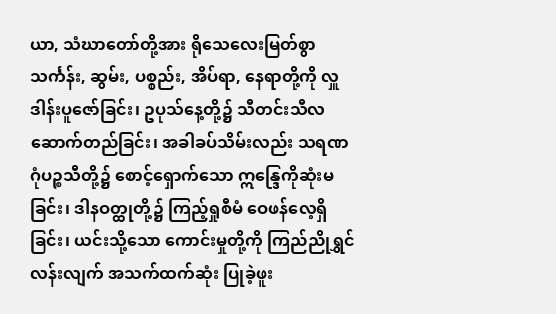ယာ, သံဃာတော်တို့အား ရိုသေလေးမြတ်စွာ သင်္ကန်း, ဆွမ်း, ပစ္စည်း, အိပ်ရာ, နေရာတို့ကို လှူဒါန်းပူဇော်ခြင်း၊ ဥပုသ်နေ့တို့၌ သီတင်းသီလ ဆောက်တည်ခြင်း၊ အခါခပ်သိမ်းလည်း သရဏဂုံပဉ္စသီတို့၌ စောင့်ရှောက်သော ဣန္ဒြေကိုဆုံးမခြင်း၊ ဒါနဝတ္ထုတို့၌ ကြည့်ရှုစီမံ ဝေဖန်လေ့ရှိခြင်း၊ ယင်းသို့သော ကောင်းမှုတို့ကို ကြည်ညိုရွှင်လန်းလျက် အသက်ထက်ဆုံး ပြုခဲ့ဖူး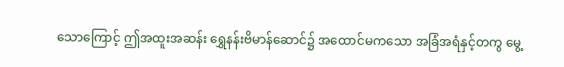သောကြောင့် ဤအထူးအဆန်း ရွှေနန်းဗိမာန်ဆောင်၌ အထောင်မကသော အခြံအရံနှင့်တကွ မွေ့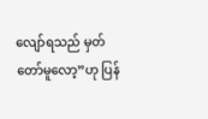လျော်ရသည် မှတ်တော်မူလော့”ဟု ပြန်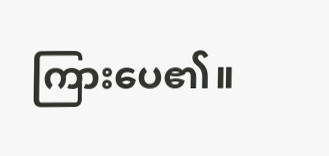ကြားပေ၏။